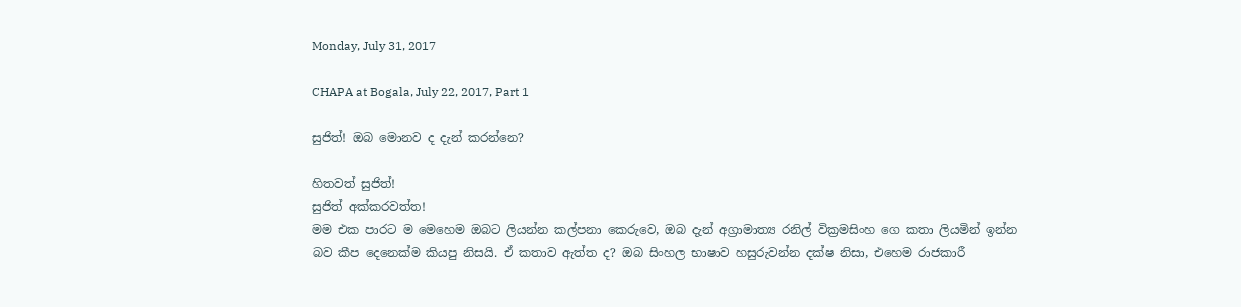Monday, July 31, 2017

CHAPA at Bogala, July 22, 2017, Part 1

සුජිත්! ඔබ මොනව ද දැන් කරන්නෙ?

හිතවත් සුජිත්!
සුජිත් අක්කරවත්ත!
මම එක පාරට ම මෙහෙම ඔබට ලියන්න කල්පනා කෙරුවෙ, ඔබ දැන් අග්‍රාමාත්‍ය රනිල් වික්‍රමසිංහ ගෙ කතා ලියමින් ඉන්න බව කීප දෙනෙක්ම කියපු නිසයි. ඒ කතාව ඇත්ත ද? ඔබ සිංහල භාෂාව හසුරුවන්න දක්ෂ නිසා, එහෙම රාජකාරී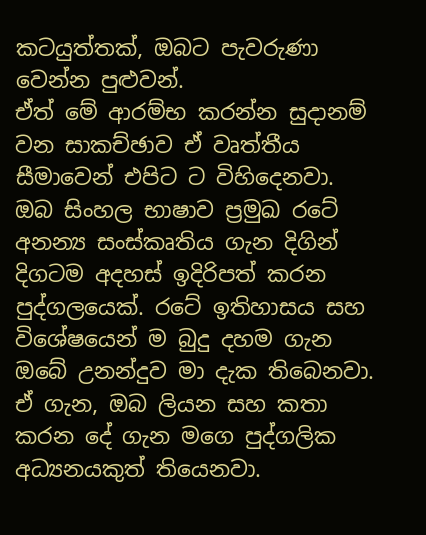කටයුත්තක්, ඔබට පැවරුණා වෙන්න පුළුවන්.
ඒත් මේ ආරම්භ කරන්න සුදානම් වන සාකච්ඡාව ඒ වෘත්තීය සීමාවෙන් එපිට ට විහිදෙනවා.
ඔබ සිංහල භාෂාව ප්‍රමුඛ රටේ අනන්‍ය සංස්කෘතිය ගැන දිගින් දිගටම අදහස් ඉදිරිපත් කරන පුද්ගලයෙක්. රටේ ඉතිහාසය සහ විශේෂයෙන් ම බුදු දහම ගැන ඔබේ උනන්දුව මා දැක තිබෙනවා. ඒ ගැන, ඔබ ලියන සහ කතා කරන දේ ගැන මගෙ පුද්ගලික අධ්‍යනයකුත් තියෙනවා.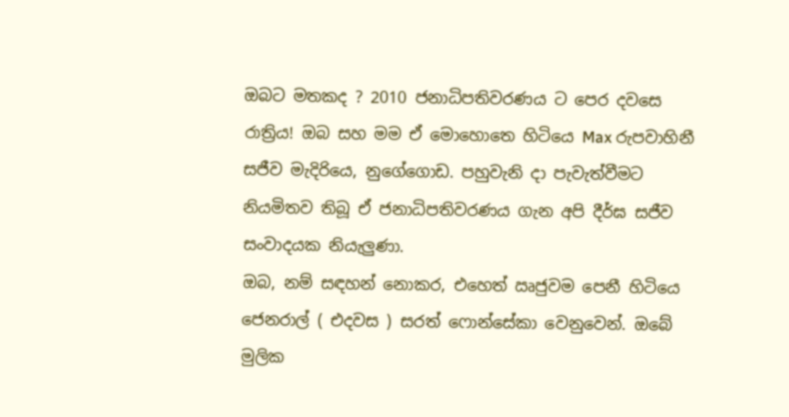ඔබට මතකද ? 2010 ජනාධිපතිවරණය ට පෙර දවසෙ රාත්‍රිය! ඔබ සහ මම ඒ මොහොතෙ හිටියෙ Max රුපවාහිනී සජීව මැදිරියෙ, නුගේගොඩ. පහුවැනි දා පැවැත්වීමට නියමිතව තිබූ ඒ ජනාධිපතිවරණය ගැන අපි දීර්ඝ සජීව සංවාදයක නියැලුණා.
ඔබ, නම් සඳහන් නොකර, එහෙත් ඍජුවම පෙනී හිටියෙ ජෙනරාල් ( එදවස ) සරත් ෆොන්සේකා වෙනුවෙන්. ඔබේ මුලික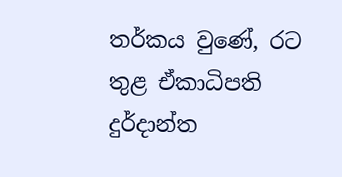තර්කය වුණේ, රට තුළ ඒකාධිපති දුර්දාන්ත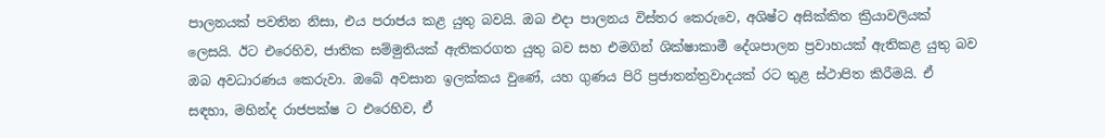පාලනයක් පවතින නිසා, එය පරාජය කළ යුතු බවයි. ඔබ එදා පාලනය විස්තර කෙරුවෙ, අශිෂ්ට අසික්කිත ක්‍රියාවලියක් ලෙසයි. ඊට එරෙහිව, ජාතික සම්මුතියක් ඇතිකරගත යුතු බව සහ එමගින් ශික්ෂාකාමී දේශපාලන ප්‍රවාහයක් ඇතිකළ යුතු බව ඔබ අවධාරණය කෙරුවා. ඔබේ අවසාන ඉලක්කය වුණේ, යහ ගුණය පිරි ප්‍රජාතන්ත්‍රවාදයක් රට තුළ ස්ථාපිත කිරීමයි. ඒ සඳහා, මහින්ද රාජපක්ෂ ට එරෙහිව, ඒ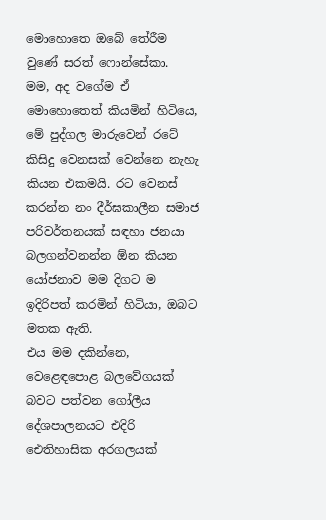මොහොතෙ ඔබේ තේරීම වුණේ සරත් ෆොන්සේකා.
මම, අද වගේම ඒ මොහොතෙත් කියමින් හිටියෙ, මේ පුද්ගල මාරුවෙන් රටේ කිසිදු වෙනසක් වෙන්නෙ නැහැ කියන එකමයි. රට වෙනස් කරන්න නං දීර්ඝකාලීන සමාජ පරිවර්තනයක් සඳහා ජනයා බලගන්වනන්න ඕන කියන යෝජනාව මම දිගට ම ඉදිරිපත් කරමින් හිටියා, ඔබට මතක ඇති.
එය මම දකින්නෙ, වෙළෙඳපොළ බලවේගයක් බවට පත්වන ගෝලීය දේශපාලනයට එදිරි ඓතිහාසික අරගලයක්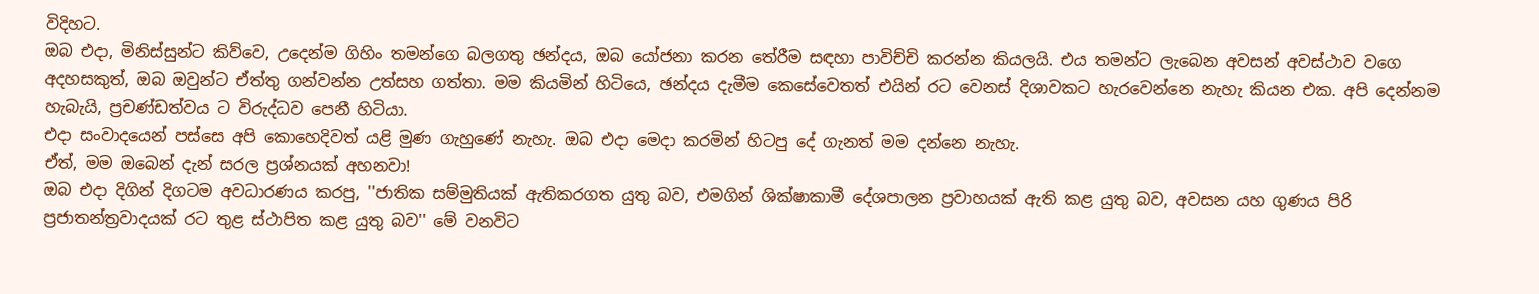විදිහට.
ඔබ එදා, මිනිස්සුන්ට කිව්වෙ, උදෙන්ම ගිහිං තමන්ගෙ බලගතු ඡන්දය, ඔබ යෝජනා කරන තේරීම සඳහා පාවිච්චි කරන්න කියලයි. එය තමන්ට ලැබෙන අවසන් අවස්ථාව වගෙ අදහසකුත්, ඔබ ඔවුන්ට ඒත්තු ගන්වන්න උත්සහ ගත්තා. මම කියමින් හිටියෙ, ඡන්දය දැමීම කෙසේවෙතත් එයින් රට වෙනස් දිශාවකට හැරවෙන්නෙ නැහැ කියන එක. අපි දෙන්නම හැබැයි, ප්‍රචණ්ඩත්වය ට විරුද්ධව පෙනී හිටියා.
එදා සංවාදයෙන් පස්සෙ අපි කොහෙදිවත් යළි මුණ ගැහුණේ නැහැ. ඔබ එදා මෙදා කරමින් හිටපු දේ ගැනත් මම දන්නෙ නැහැ.
ඒත්, මම ඔබෙන් දැන් සරල ප්‍රශ්නයක් අහනවා!
ඔබ එදා දිගින් දිගටම අවධාරණය කරපු, ''ජාතික සම්මුතියක් ඇතිකරගත යුතු බව, එමගින් ශික්ෂාකාමී දේශපාලන ප්‍රවාහයක් ඇති කළ යුතු බව, අවසන යහ ගුණය පිරි ප්‍රජාතන්ත්‍රවාදයක් රට තුළ ස්ථාපිත කළ යුතු බව'' මේ වනවිට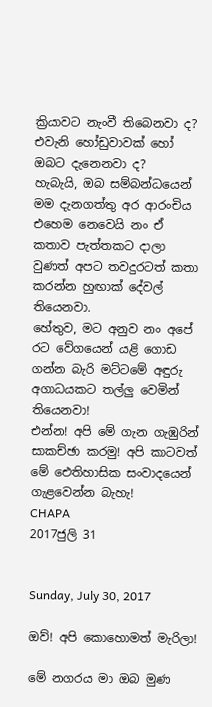ක්‍රියාවට නැංවී තිබෙනවා ද? එවැනි හෝඩුවාවක් හෝ ඔබට දැනෙනවා ද?
හැබැයි, ඔබ සම්බන්ධයෙන් මම දැනගත්තු අර ආරංචිය එහෙම නෙවෙයි නං ඒ කතාව පැත්තකට දාලා වුණත් අපට තවදුරටත් කතා කරන්න හුඟාක් දේවල් තියෙනවා.
හේතුව, මට අනුව නං අපේ රට වේගයෙන් යළි ගොඩ ගන්න බැරි මට්ටමේ අඳුරු අගාධයකට තල්ලු වෙමින් තියෙනවා!
එන්න! අපි මේ ගැන ගැඹුරින් සාකච්ඡා කරමු! අපි කාටවත් මේ ඓතිහාසික සංවාදයෙන් ගැළවෙන්න බැහැ!
CHAPA
2017ජුලි 31


Sunday, July 30, 2017

ඔව්! අපි කොහොමත් මැරිලා!

මේ නගරය මා ඔබ මුණ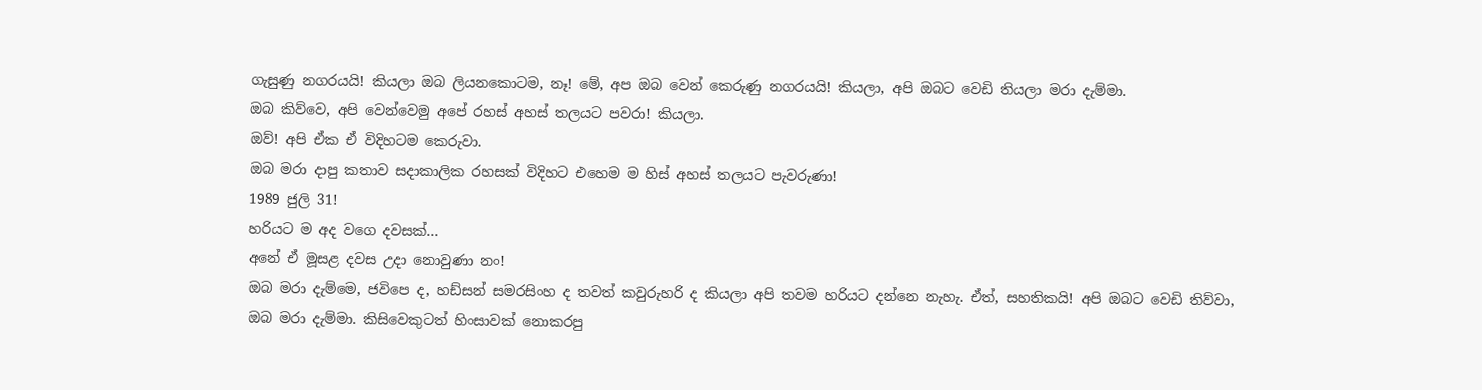ගැසුණු නගරයයි! කියලා ඔබ ලියනකොටම, නෑ! මේ, අප ඔබ වෙන් කෙරුණු නගරයයි! කියලා, අපි ඔබට වෙඩි තියලා මරා දැම්මා.
ඔබ කිව්වෙ, අපි වෙන්වෙමු අපේ රහස් අහස් තලයට පවරා! කියලා.
ඔව්! අපි ඒක ඒ විදිහටම කෙරුවා.
ඔබ මරා දාපු කතාව සදාකාලික රහසක් විදිහට එහෙම ම හිස් අහස් තලයට පැවරුණා!
1989 ජුලි 31!
හරියට ම අද වගෙ දවසක්...
අනේ ඒ මූසළ දවස උදා නොවුණා නං!
ඔබ මරා දැම්මෙ, ජවිපෙ ද, හඩ්සන් සමරසිංහ ද තවත් කවුරුහරි ද කියලා අපි තවම හරියට දන්නෙ නැහැ. ඒත්, සහතිකයි! අපි ඔබට වෙඩි තිව්වා, ඔබ මරා දැම්මා. කිසිවෙකුටත් හිංසාවක් නොකරපු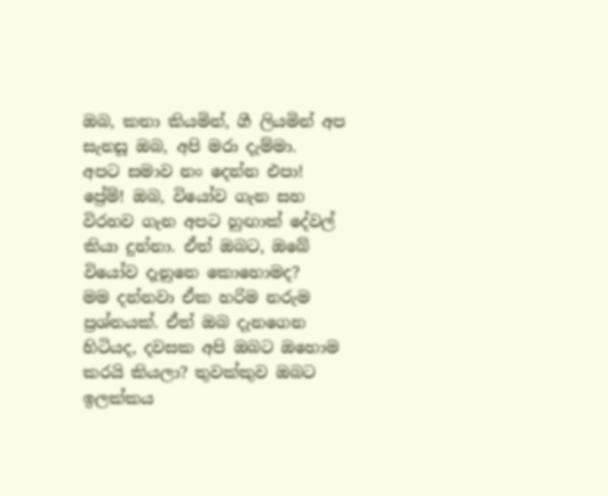ඔබ, කතා කියමින්, ගී ලියමින් අප සැනසූ ඔබ, අපි මරා දැම්මා.
අපට සමාව නං දෙන්න එපා!
ප්‍රේම්! ඔබ, වියෝව ගැන සහ විරහව ගැන අපට හුඟාක් දේවල් කියා දුන්නා. ඒත් ඔබට, ඔබේ වියෝව දැනුනෙ කොහොමද?
මම දන්නවා ඒක හරිම නරුම ප්‍රශ්නයක්. ඒත් ඔබ දැනගෙන හිටියද, දවසක අපි ඔබට ඔහොම කරයි කියලා? තුවක්කුව ඔබට ඉලක්කය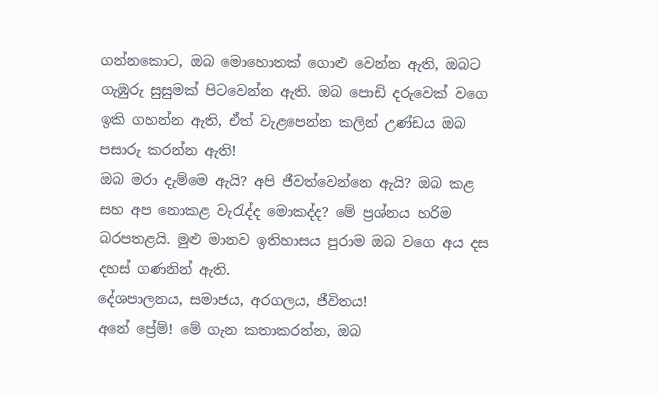ගන්නකොට, ඔබ මොහොතක් ගොළු වෙන්න ඇති, ඔබට ගැඹුරු සුසුමක් පිටවෙන්න ඇති. ඔබ පොඩි දරුවෙක් වගෙ ඉකි ගහන්න ඇති, ඒත් වැළපෙන්න කලින් උණ්ඩය ඔබ පසාරු කරන්න ඇති!
ඔබ මරා දැම්මෙ ඇයි? අපි ජීවත්වෙන්නෙ ඇයි? ඔබ කළ සහ අප නොකළ වැරැද්ද මොකද්ද? මේ ප්‍රශ්නය හරිම බරපතළයි. මුළු මානව ඉතිහාසය පුරාම ඔබ වගෙ අය දස දහස් ගණනින් ඇති.
දේශපාලනය, සමාජය, අරගලය, ජීවිතය!
අනේ ප්‍රේම්! මේ ගැන කතාකරන්න, ඔබ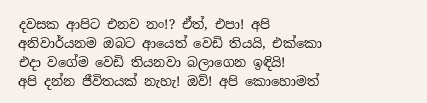දවසක ආපිට එනව නං!? ඒත්, එපා! අපි අනිවාර්යනම ඔබට ආයෙත් වෙඩි තියයි, එක්කො එදා වගේම වෙඩි තියනවා බලාගෙන ඉඳියි!
අපි දන්න ජීවිතයක් නැහැ! ඔව්! අපි කොහොමත්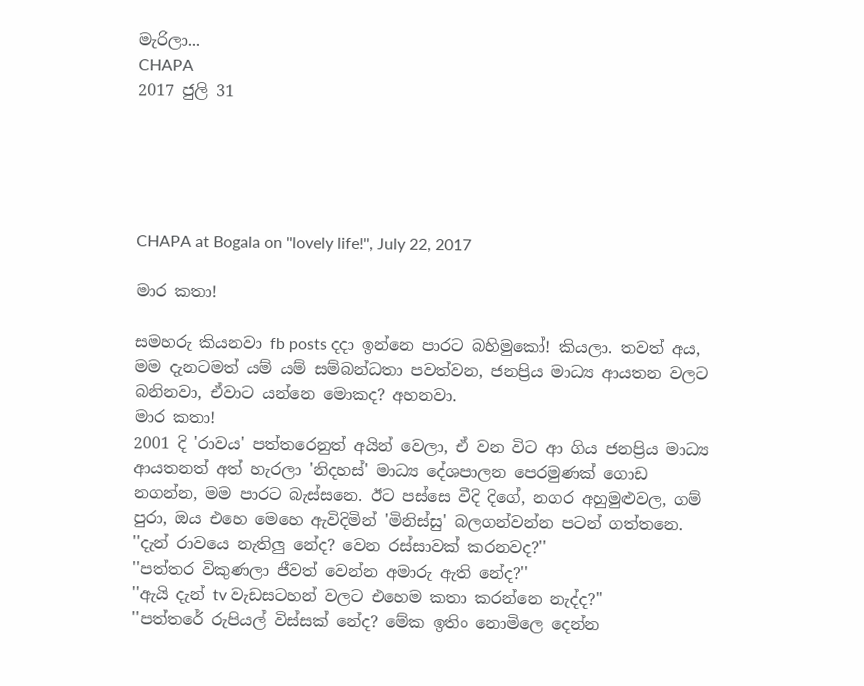මැරිලා...
CHAPA
2017 ජුලි 31





CHAPA at Bogala on ''lovely life!'', July 22, 2017

මාර කතා!

සමහරු කියනවා fb posts දදා ඉන්නෙ පාරට බහිමුකෝ! කියලා. තවත් අය, මම දැනටමත් යම් යම් සම්බන්ධතා පවත්වන, ජනප්‍රිය මාධ්‍ය ආයතන වලට බනිනවා, ඒවාට යන්නෙ මොකද? අහනවා.
මාර කතා!
2001 දි 'රාවය' පත්තරෙනුත් අයින් වෙලා, ඒ වන විට ආ ගිය ජනප්‍රිය මාධ්‍ය ආයතනත් අත් හැරලා 'නිදහස්' මාධ්‍ය දේශපාලන පෙරමුණක් ගොඩ නගන්න, මම පාරට බැස්සනෙ. ඊට පස්සෙ වීදි දිගේ, නගර අහුමුළුවල, ගම් පුරා, ඔය එහෙ මෙහෙ ඇවිදිමින් 'මිනිස්සු' බලගන්වන්න පටන් ගත්තනෙ.
''දැන් රාවයෙ නැතිලු නේද? වෙන රස්සාවක් කරනවද?''
''පත්තර විකුණලා ජීවත් වෙන්න අමාරු ඇති නේද?''
''ඇයි දැන් tv වැඩසටහන් වලට එහෙම කතා කරන්නෙ නැද්ද?''
''පත්තරේ රුපියල් විස්සක් නේද? මේක ඉතිං නොමිලෙ දෙන්න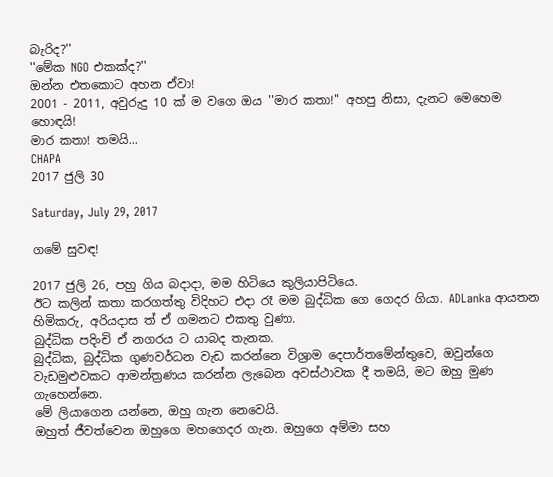බැරිද?''
''මේක NGO එකක්ද?''
ඔන්න එතකොට අහන ඒවා!
2001 - 2011, අවුරුදු 10 ක් ම වගෙ ඔය ''මාර කතා!'' අහපු නිසා, දැනට මෙහෙම හොඳයි!
මාර කතා! තමයි...
CHAPA
2017 ජුලි 30

Saturday, July 29, 2017

ගමේ සුවඳ!

2017 ජුලි 26, පහු ගිය බදාදා, මම හිටියෙ කුලියාපිටියෙ.
ඊට කලින් කතා කරගත්තු විදිහට එදා රෑ මම බුද්ධික ගෙ ගෙදර ගියා. ADLanka ආයතන හිමිකරු, අරියදාස ත් ඒ ගමනට එකතු වුණා.
බුද්ධික පදිංචි ඒ නගරය ට යාබද තැනක.
බුද්ධික, බුද්ධික ගුණවර්ධන වැඩ කරන්නෙ විශ්‍රාම දෙපාර්තමේන්තුවෙ, ඔවුන්ගෙ වැඩමුළුවකට ආමන්ත්‍රණය කරන්න ලැබෙන අවස්ථාවක දී තමයි, මට ඔහු මුණ ගැහෙන්නෙ.
මේ ලියාගෙන යන්නෙ, ඔහු ගැන නෙවෙයි.
ඔහුත් ජීවත්වෙන ඔහුගෙ මහගෙදර ගැන. ඔහුගෙ අම්මා සහ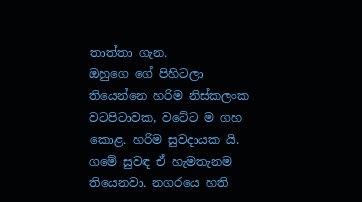තාත්තා ගැන.
ඔහුගෙ ගේ පිහිටලා තියෙන්නෙ හරිම නිස්කලංක වටපිටාවක, වටේට ම ගහ කොළ. හරිම සුවදායක යි. ගමේ සුවඳ ඒ හැමතැනම තියෙනවා. නගරයෙ හති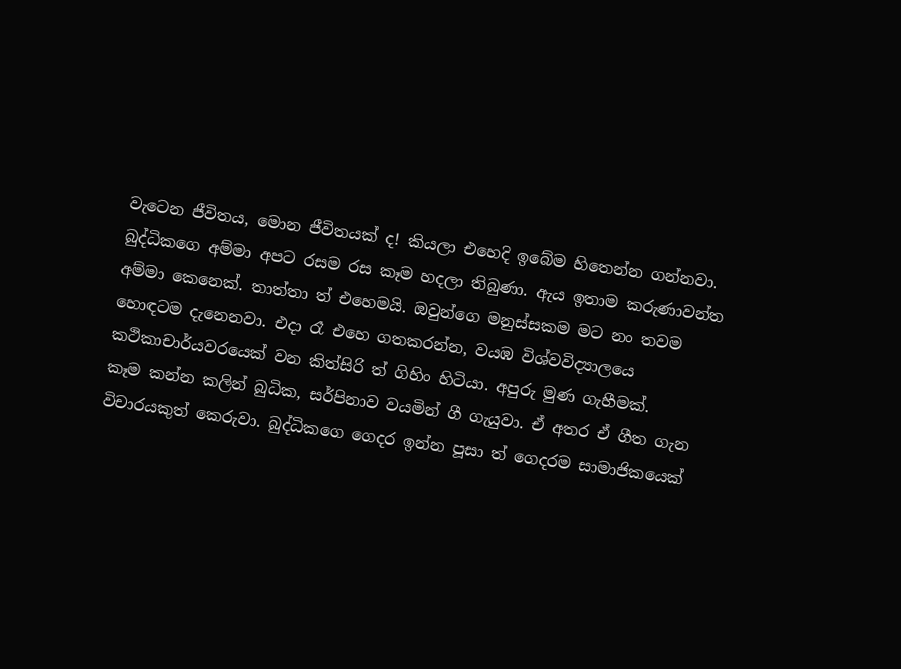වැටෙන ජීවිතය, මොන ජීවිතයක් ද! කියලා එහෙදි ඉබේම හිතෙන්න ගන්නවා.
බුද්ධිකගෙ අම්මා අපට රසම රස කෑම හදලා තිබුණා. ඇය ඉතාම කරුණාවන්ත අම්මා කෙනෙක්. තාත්තා ත් එහෙමයි. ඔවුන්ගෙ මනුස්සකම මට නං තවම හොඳටම දැනෙනවා. එදා රෑ එහෙ ගතකරන්න, වයඹ විශ්වවිද්‍යාලයෙ කථිකාචාර්යවරයෙක් වන කිත්සිරි ත් ගිහිං හිටියා. අපුරු මුණ ගැහීමක්.
කෑම කන්න කලින් බුධික, සර්පිනාව වයමින් ගී ගැයුවා. ඒ අතර ඒ ගීත ගැන විචාරයකුත් කෙරුවා. බුද්ධිකගෙ ගෙදර ඉන්න පූසා ත් ගෙදරම සාමාජිකයෙක්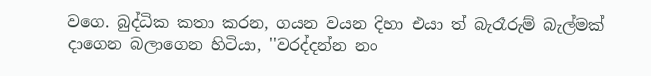වගෙ. බුද්ධික කතා කරන, ගයන වයන දිහා එයා ත් බැරෑරුම් බැල්මක් දාගෙන බලාගෙන හිටියා, ''වරද්දන්න නං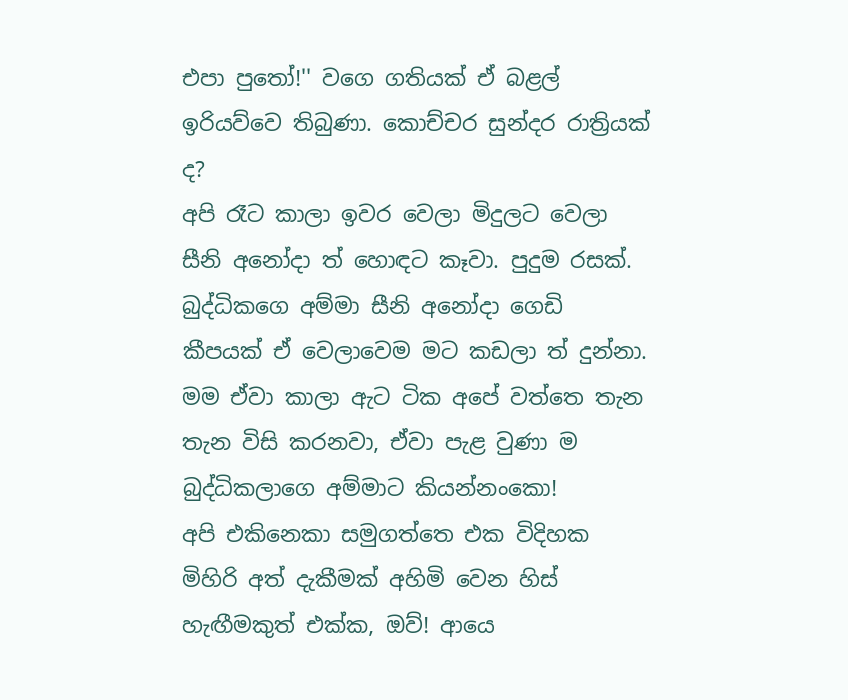එපා පුතෝ!'' වගෙ ගතියක් ඒ බළල් ඉරියව්වෙ තිබුණා. කොච්චර සුන්දර රාත්‍රියක් ද?
අපි රෑට කාලා ඉවර වෙලා මිදුලට වෙලා සීනි අනෝදා ත් හොඳට කෑවා. පුදුම රසක්. බුද්ධිකගෙ අම්මා සීනි අනෝදා ගෙඩි කීපයක් ඒ වෙලාවෙම මට කඩලා ත් දුන්නා. මම ඒවා කාලා ඇට ටික අපේ වත්තෙ තැන තැන විසි කරනවා, ඒවා පැළ වුණා ම බුද්ධිකලාගෙ අම්මාට කියන්නංකො!
අපි එකිනෙකා සමුගත්තෙ එක විදිහක මිහිරි අත් දැකීමක් අහිමි වෙන හිස් හැඟීමකුත් එක්ක, ඔව්! ආයෙ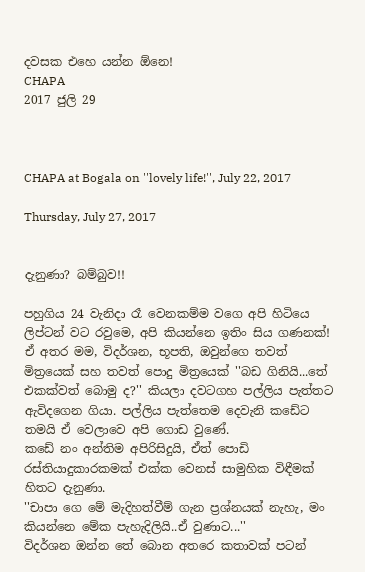දවසක එහෙ යන්න ඕනෙ!
CHAPA
2017 ජුලි 29



CHAPA at Bogala on ''lovely life!'', July 22, 2017

Thursday, July 27, 2017


දැනුණා? බම්බුව!!

පහුගිය 24 වැනිදා රෑ වෙනකම්ම වගෙ අපි හිටියෙ ලිප්ටන් වට රවුමෙ, අපි කියන්නෙ ඉතිං සිය ගණනක්! ඒ අතර මම, විදර්ශන, භූපති, ඔවුන්ගෙ තවත් මිත්‍රයෙක් සහ තවත් පොදු මිත්‍රයෙක් ''බඩ ගිනියි...තේ එකක්වත් බොමු ද?'' කියලා දවටගහ පල්ලිය පැත්තට ඇවිදගෙන ගියා. පල්ලිය පැත්තෙම දෙවැනි කඩේට තමයි ඒ වෙලාවෙ අපි ගොඩ වුණේ.
කඩේ නං අන්තිම අපිරිසිදුයි, ඒත් පොඩි රස්තියාදුකාරකමක් එක්ක වෙනස් සාමුහික විඳීමක් හිතට දැනුණා.
''චාපා ගෙ මේ මැදිහත්වීම් ගැන ප්‍රශ්නයක් නැහැ, මං කියන්නෙ මේක පැහැදිලියි..ඒ වුණාට...''
විදර්ශන ඔන්න තේ බොන අතරෙ කතාවක් පටන්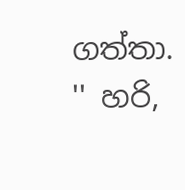ගත්තා.
'' හරි,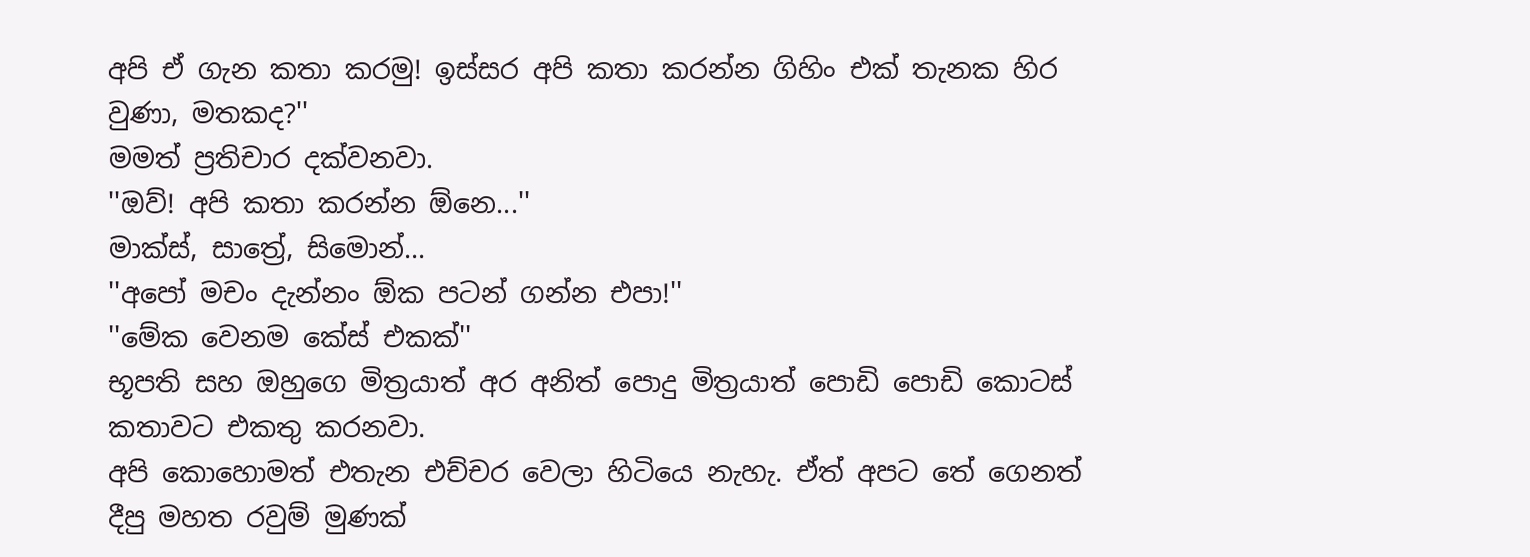අපි ඒ ගැන කතා කරමු! ඉස්සර අපි කතා කරන්න ගිහිං එක් තැනක හිර වුණා, මතකද?''
මමත් ප්‍රතිචාර දක්වනවා.
''ඔව්! අපි කතා කරන්න ඕනෙ...''
මාක්ස්, සාත්‍රේ, සිමොන්...
''අපෝ මචං දැන්නං ඕක පටන් ගන්න එපා!''
''මේක වෙනම කේස් එකක්''
භූපති සහ ඔහුගෙ මිත්‍රයාත් අර අනිත් පොදු මිත්‍රයාත් පොඩි පොඩි කොටස් කතාවට එකතු කරනවා.
අපි කොහොමත් එතැන එච්චර වෙලා හිටියෙ නැහැ. ඒත් අපට තේ ගෙනත් දීපු මහත රවුම් මුණක්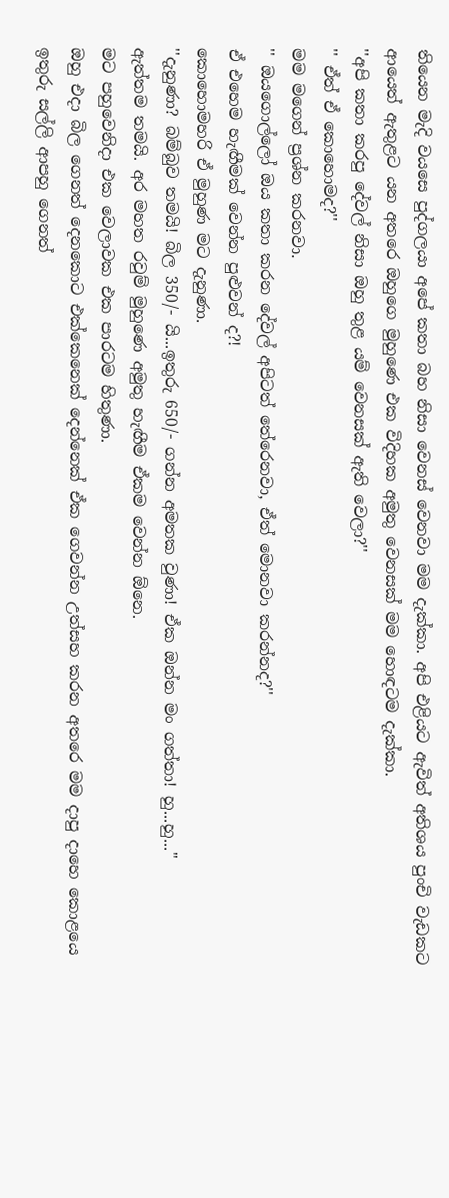තියෙන මැදි වයසෙ පුද්ගලයා අපේ කතා බහ නිසා වෙනස් වෙනවා මම දැක්කා. අපි එළියට ඇවිත් අතිශය පුංචි වැඩකට ආයෙත් ඇතුළට යන අතරෙ ඔහුගෙ මුහුණෙ එක විදිහක අමුතු වෙනසක් මම හොඳටම දැක්කා.
''අපි කතා කරපු දේවල් නිසා ඔහු තුළ යම් වෙනසක් ඇති වෙලා?''
'' ඒත් ඒ කොහොමද?''
මම මගෙන් ප්‍රශ්න කරනවා.
'' ඔයගොල්ලෝ ඔය කතා කරන දේවල් අපිටත් තේරෙනවා, ඒත් මොනවා කරන්නද?''
ඒ එහෙම හැඟීමක් වෙන්න පුළුවන් ද?!
කොහොමහරි ඒ මුහුණ මට දැනුණා.
''දැනුණා? බම්බුව තමයි! බිල 350/- යි...ඉතුරු 650/- ගන්න අමතක වුණා! ඒක ඔන්න මං ගත්තා! හු...හු...''
ඇත්තම තමයි. අර මහත රවුම් මුහුණෙ අමුතු හැඟීම ඒකම වෙන්න ඕනෙ.
මට පහුවෙනිදා එක වෙලාවක එක පාරටම හිතුණා.
ඔහු එදා බිල ගෙනත් දෙනකොට එක්කෙනෙක් දෙන්නෙක් ඒක ගෙවන්න උත්සහ කරන අතරෙ මම දාපු දාහෙ කොළයෙ ඉතුරු සල්ලි ආපහු ගෙනත්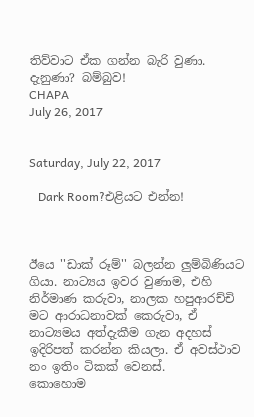තිව්වාට ඒක ගන්න බැරි වුණා.
දැනුණා? බම්බුව!
CHAPA
July 26, 2017


Saturday, July 22, 2017

   Dark Room?එළියට එන්න!



ඊයෙ ''ඩාක් රූම්'' බලන්න ලුම්බිණියට ගියා. නාට්‍යය ඉවර වුණාම, එහි නිර්මාණ කරුවා, නාලක හපුආරච්චි මට ආරාධනාවක් කෙරුවා, ඒ නාට්‍යමය අත්දැකීම ගැන අදහස් ඉදිරිපත් කරන්න කියලා. ඒ අවස්ථාව නං ඉතිං ටිකක් වෙනස්.
කොහොම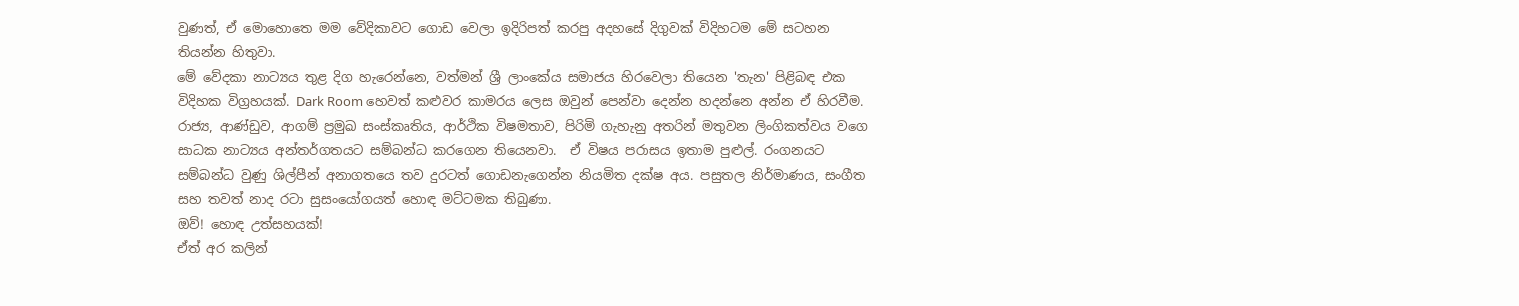වුණත්, ඒ මොහොතෙ මම වේදිකාවට ගොඩ වෙලා ඉදිරිපත් කරපු අදහසේ දිගුවක් විදිහටම මේ සටහන තියන්න හිතුවා.
මේ වේදකා නාට්‍යය තුළ දිග හැරෙන්නෙ, වත්මන් ශ්‍රී ලාංකේය සමාජය හිරවෙලා තියෙන 'තැන' පිළිබඳ එක විදිහක විග්‍රහයක්. Dark Room හෙවත් කළුවර කාමරය ලෙස ඔවුන් පෙන්වා දෙන්න හදන්නෙ අන්න ඒ හිරවීම.
රාජ්‍ය, ආණ්ඩුව, ආගම් ප්‍රමුඛ සංස්කෘතිය, ආර්ථික විෂමතාව, පිරිමි ගැහැනු අතරින් මතුවන ලිංගිකත්වය වගෙ සාධක නාට්‍යය අන්තර්ගතයට සම්බන්ධ කරගෙන තියෙනවා.  ඒ විෂය පරාසය ඉතාම පුළුල්. රංගනයට සම්බන්ධ වුණු ශිල්පීන් අනාගතයෙ තව දුරටත් ගොඩනැගෙන්න නියමිත දක්ෂ අය. පසුතල නිර්මාණය, සංගීත සහ තවත් නාද රටා සුසංයෝගයත් හොඳ මට්ටමක තිබුණා.
ඔව්! හොඳ උත්සහයක්!
ඒත් අර කලින්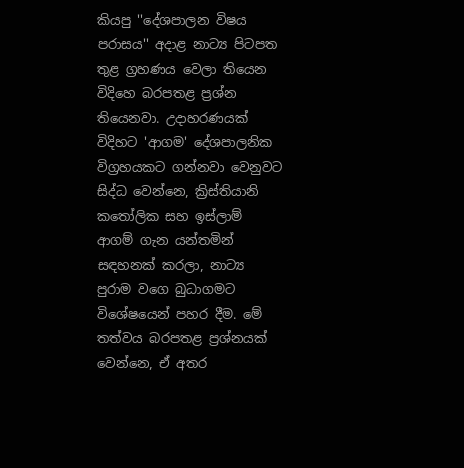කියපු ''දේශපාලන විෂය පරාසය'' අදාළ නාට්‍ය පිටපත තුළ ග්‍රහණය වෙලා තියෙන විදිහෙ බරපතළ ප්‍රශ්න තියෙනවා. උදාහරණයක් විදිහට 'ආගම' දේශපාලනික විග්‍රහයකට ගන්නවා වෙනුවට සිද්ධ වෙන්නෙ, ක්‍රිස්තියානි කතෝලික සහ ඉස්ලාම් ආගම් ගැන යන්තමින් සඳහනක් කරලා, නාට්‍ය පුරාම වගෙ බුධාගමට විශේෂයෙන් පහර දීම. මේ තත්වය බරපතළ ප්‍රශ්නයක් වෙන්නෙ, ඒ අතර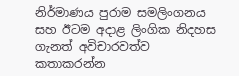නිර්මාණය පුරාම සමලිංගනය සහ ඊටම අදාළ ලිංගික නිදහස ගැනත් අවිචාරවත්ව කතාකරන්න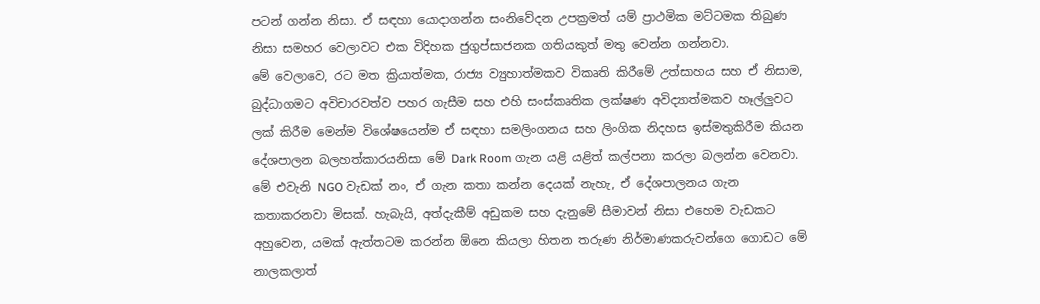පටන් ගන්න නිසා. ඒ සඳහා යොදාගන්න සංනිවේදන උපක්‍රමත් යම් ප්‍රාථමික මට්ටමක තිබුණ නිසා සමහර වෙලාවට එක විදිහක ජුගුප්සාජනක ගතියකුත් මතු වෙන්න ගන්නවා.
මේ වෙලාවෙ, රට මත ක්‍රියාත්මක, රාජ්‍ය ව්‍යුහාත්මකව විකෘති කිරීමේ උත්සාහය සහ ඒ නිසාම, බුද්ධාගමට අවිචාරවත්ව පහර ගැසීම සහ එහි සංස්කෘතික ලක්ෂණ අවිද්‍යාත්මකව හෑල්ලුවට ලක් කිරීම මෙන්ම විශේෂයෙන්ම ඒ සඳහා සමලිංගනය සහ ලිංගික නිදහස ඉස්මතුකිරීම කියන දේශපාලන බලහත්කාරයනිසා මේ Dark Room ගැන යළි යළිත් කල්පනා කරලා බලන්න වෙනවා.
මේ එවැනි NGO වැඩක් නං, ඒ ගැන කතා කන්න දෙයක් නැහැ, ඒ දේශපාලනය ගැන කතාකරනවා මිසක්. හැබැයි, අත්දැකීම් අඩුකම සහ දැනුමේ සීමාවන් නිසා එහෙම වැඩකට අහුවෙන, යමක් ඇත්තටම කරන්න ඕනෙ කියලා හිතන තරුණ නිර්මාණකරුවන්ගෙ ගොඩට මේ නාලකලාත්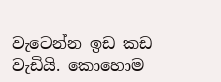වැටෙන්න ඉඩ කඩ වැඩියි. කොහොම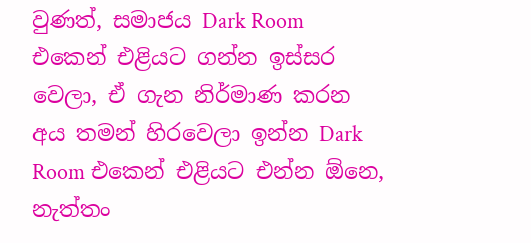වුණත්, සමාජය Dark Room එකෙන් එළියට ගන්න ඉස්සර වෙලා, ඒ ගැන නිර්මාණ කරන අය තමන් හිරවෙලා ඉන්න Dark Room එකෙන් එළියට එන්න ඕනෙ, නැත්තං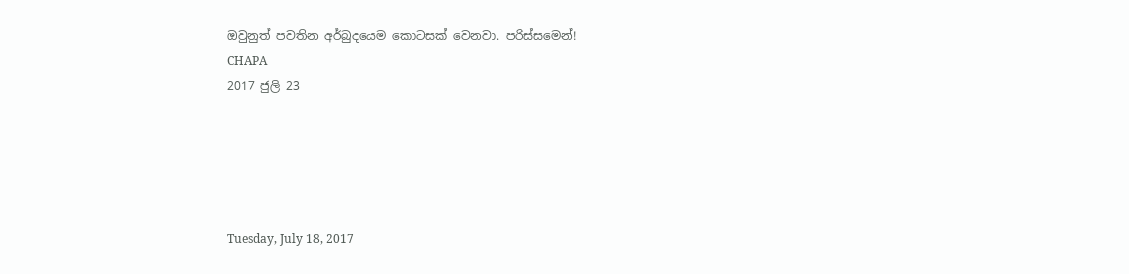ඔවුනුත් පවතින අර්බුදයෙම කොටසක් වෙනවා. පරිස්සමෙන්!
CHAPA
2017 ජුලි 23





Tuesday, July 18, 2017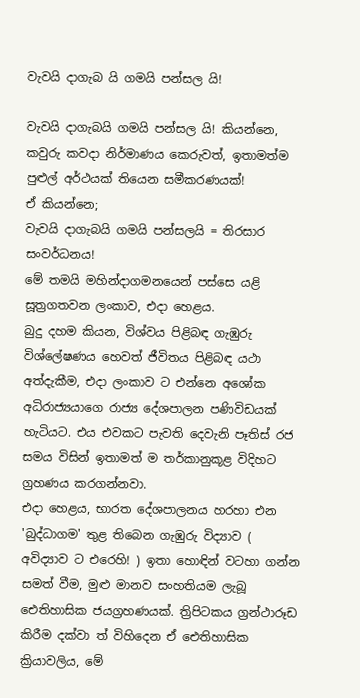වැවයි දාගැබ යි ගමයි පන්සල යි!

වැවයි දාගැබයි ගමයි පන්සල යි! කියන්නෙ, කවුරු කවදා නිර්මාණය කෙරුවත්, ඉතාමත්ම පුළුල් අර්ථයක් තියෙන සමීකරණයක්!
ඒ කියන්නෙ;
වැවයි දාගැබයි ගමයි පන්සලයි = තිරසාර සංවර්ධනය!
මේ තමයි මහින්දාගමනයෙන් පස්සෙ යළි සූත්‍රගතවන ලංකාව, එදා හෙළය.
බුදු දහම කියන, විශ්වය පිළිබඳ ගැඹුරු විශ්ලේෂණය හෙවත් ජීවිතය පිළිබඳ යථා අත්දැකීම, එදා ලංකාව ට එන්නෙ අශෝක අධිරාජ්‍යයාගෙ රාජ්‍ය දේශපාලන පණිවිඩයක් හැටියට. එය එවකට පැවති දෙවැනි පෑතිස් රජ සමය විසින් ඉතාමත් ම තර්කානුකූළ විදිහට ග්‍රහණය කරගන්නවා.
එදා හෙළය, භාරත දේශපාලනය හරහා එන 'බුද්ධාගම' තුළ තිබෙන ගැඹුරු විද්‍යාව ( අවිද්‍යාව ට එරෙහි! ) ඉතා හොඳින් වටහා ගන්න සමත් වීම, මුළු මානව සංහතියම ලැබූ ඓතිහාසික ජයග්‍රහණයක්. ත්‍රිපිටකය ග්‍රන්ථාරූඩ කිරීම දක්වා ත් විහිදෙන ඒ ඓතිහාසික ක්‍රියාවලිය, මේ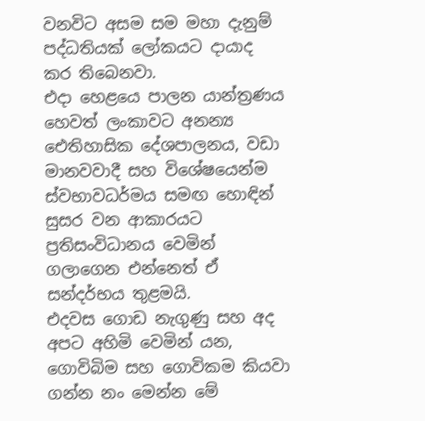වනවිට අසම සම මහා දැනුම් පද්ධතියක් ලෝකයට දායාද කර තිබෙනවා.
එදා හෙළයෙ පාලන යාන්ත්‍රණය හෙවත් ලංකාවට අනන්‍ය ඓතිහාසික දේශපාලනය, වඩා මානවවාදී සහ විශේෂයෙන්ම ස්වභාවධර්මය සමඟ හොඳින් සුසර වන ආකාරයට ප්‍රතිසංවිධානය වෙමින් ගලාගෙන එන්නෙත් ඒ සන්දර්භය තුළමයි.
එදවස ගොඩ නැගුණු සහ අද අපට අහිමි වෙමින් යන, ගොවිබිම සහ ගොවිකම කියවා ගන්න නං මෙන්න මේ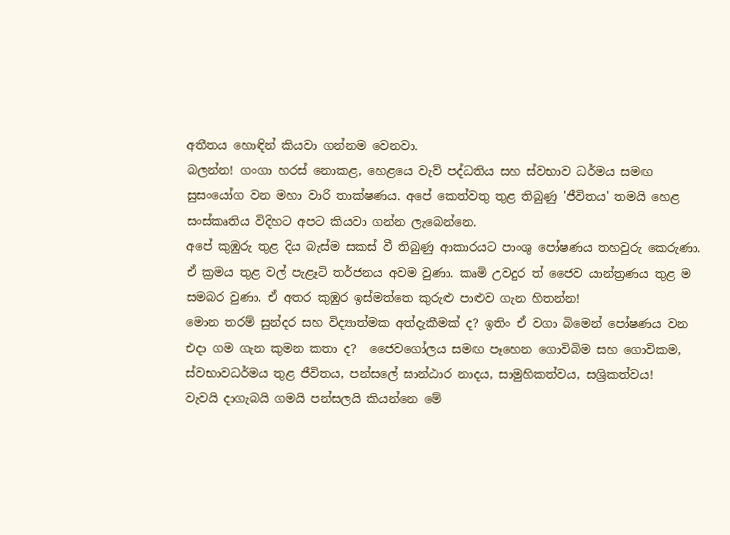අතීතය හොඳින් කියවා ගන්නම වෙනවා.
බලන්න! ගංගා හරස් නොකළ, හෙළයෙ වැව් පද්ධතිය සහ ස්වභාව ධර්මය සමඟ සුසංයෝග වන මහා වාරි තාක්ෂණය. අපේ කෙත්වතු තුළ තිබුණු 'ජීවිතය' තමයි හෙළ සංස්කෘතිය විදිහට අපට කියවා ගන්න ලැබෙන්නෙ.
අපේ කුඹුරු තුළ දිය බැස්ම සකස් වී තිබුණු ආකාරයට පාංශු පෝෂණය තහවුරු කෙරුණා. ඒ ක්‍රමය තුළ වල් පැළෑටි තර්ජනය අවම වුණා. කෘමි උවදුර ත් ජෛව යාන්ත්‍රණය තුළ ම සමබර වුණා. ඒ අතර කුඹුර ඉස්මත්තෙ කුරුළු පාළුව ගැන හිතන්න!
මොන තරම් සුන්දර සහ විද්‍යාත්මක අත්දැකීමක් ද? ඉතිං ඒ වගා බිමෙන් පෝෂණය වන එදා ගම ගැන කුමන කතා ද?  ජෛවගෝලය සමඟ පෑහෙන ගොවිබිම සහ ගොවිකම, ස්වභාවධර්මය තුළ ජීවිතය, පන්සලේ ඝාන්ඨාර නාදය, සාමුහිකත්වය, සශ්‍රිකත්වය!
වැවයි දාගැබයි ගමයි පන්සලයි කියන්නෙ මේ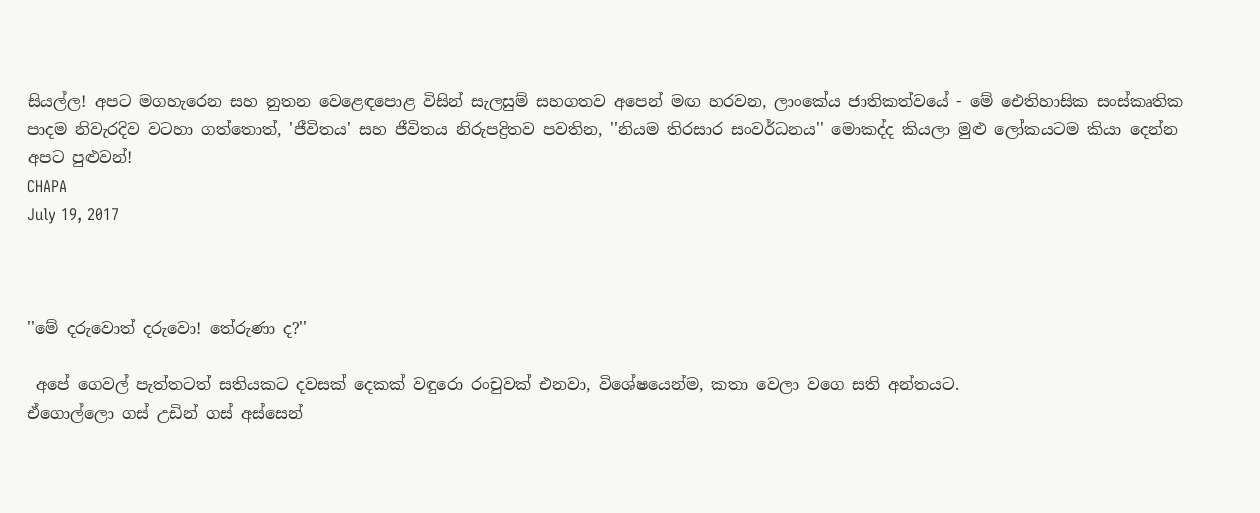සියල්ල! අපට මගහැරෙන සහ නුතන වෙළෙඳපොළ විසින් සැලසුම් සහගතව අපෙන් මඟ හරවන, ලාංකේය ජාතිකත්වයේ - මේ ඓතිහාසික සංස්කෘතික පාදම නිවැරදිව වටහා ගත්තොත්, 'ජීවිතය' සහ ජීවිතය නිරුපද්‍රිතව පවතින, ''නියම තිරසාර සංවර්ධනය'' මොකද්ද කියලා මුළු ලෝකයටම කියා දෙන්න අපට පුළුවන්!
CHAPA
July 19, 2017



''මේ දරුවොත් දරුවො! තේරුණා ද?''

 අපේ ගෙවල් පැත්තටත් සතියකට දවසක් දෙකක් වඳුරො රංචුවක් එනවා, විශේෂයෙන්ම, කතා වෙලා වගෙ සති අන්තයට.
ඒගොල්ලො ගස් උඩින් ගස් අස්සෙන්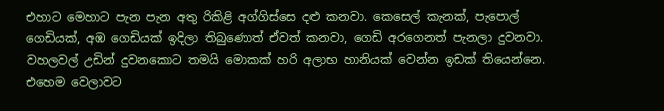එහාට මෙහාට පැන පැන අතු රිකිළි අග්ගිස්සෙ දළු කනවා. කෙසෙල් කැනක්, පැපොල් ගෙඩියක්, අඹ ගෙඩියක් ඉදිලා තිබුණොත් ඒවත් කනවා, ගෙඩි අරගෙනත් පැනලා දුවනවා.
වහලවල් උඩින් දුවනකොට තමයි මොකක් හරි අලාභ හානියක් වෙන්න ඉඩක් තියෙන්නෙ. එහෙම වෙලාවට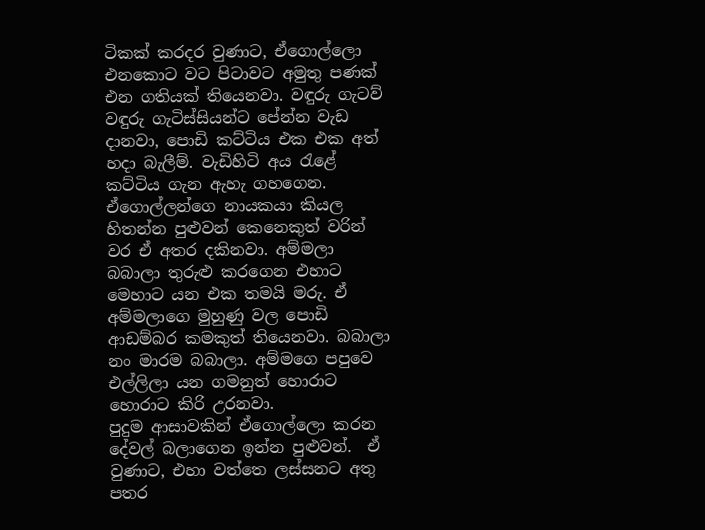ටිකක් කරදර වුණාට, ඒගොල්ලො එනකොට වට පිටාවට අමුතු පණක් එන ගතියක් තියෙනවා. වඳුරු ගැටව් වඳුරු ගැටිස්සියන්ට පේන්න වැඩ දානවා, පොඩි කට්ටිය එක එක අත් හදා බැලීම්. වැඩිහිටි අය රැළේ කට්ටිය ගැන ඇහැ ගහගෙන. ඒගොල්ලන්ගෙ නායකයා කියල හිතන්න පුළුවන් කෙනෙකුත් වරින් වර ඒ අතර දකිනවා. අම්මලා බබාලා තුරුළු කරගෙන එහාට මෙහාට යන එක තමයි මරු. ඒ අම්මලාගෙ මුහුණු වල පොඩි ආඩම්බර කමකුත් තියෙනවා. බබාලා නං මාරම බබාලා. අම්මගෙ පපුවෙ එල්ලිලා යන ගමනුත් හොරාට හොරාට කිරි උරනවා.
පුදුම ආසාවකින් ඒගොල්ලො කරන දේවල් බලාගෙන ඉන්න පුළුවන්.  ඒ වුණාට, එහා වත්තෙ ලස්සනට අතු පතර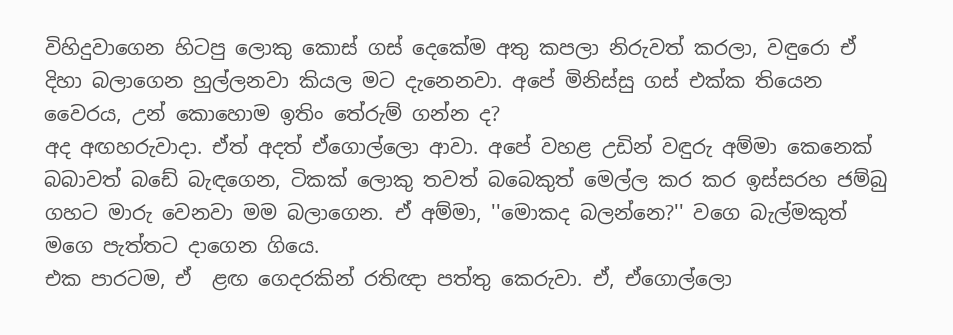විහිදුවාගෙන හිටපු ලොකු කොස් ගස් දෙකේම අතු කපලා නිරුවත් කරලා, වඳුරො ඒ දිහා බලාගෙන හුල්ලනවා කියල මට දැනෙනවා. අපේ මිනිස්සු ගස් එක්ක තියෙන වෛරය, උන් කොහොම ඉතිං තේරුම් ගන්න ද?
අද අඟහරුවාදා. ඒත් අදත් ඒගොල්ලො ආවා. අපේ වහළ උඩින් වඳුරු අම්මා කෙනෙක් බබාවත් බඩේ බැඳගෙන, ටිකක් ලොකු තවත් බබෙකුත් මෙල්ල කර කර ඉස්සරහ ජම්බු ගහට මාරු වෙනවා මම බලාගෙන. ඒ අම්මා, ''මොකද බලන්නෙ?'' වගෙ බැල්මකුත් මගෙ පැත්තට දාගෙන ගියෙ.
එක පාරටම, ඒ  ළඟ ගෙදරකින් රතිඥා පත්තු කෙරුවා. ඒ, ඒගොල්ලො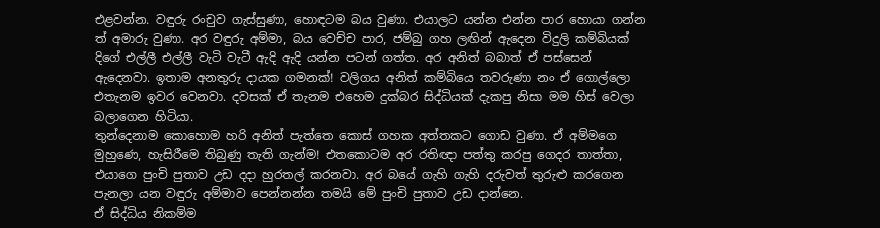එළවන්න. වඳුරු රංචුව ගැස්සුණා, හොඳටම බය වුණා. එයාලට යන්න එන්න පාර හොයා ගන්න ත් අමාරු වුණා. අර වඳුරු අම්මා, බය වෙච්ච පාර, ජම්බු ගහ ලඟින් ඇදෙන විදුලි කම්බියක් දිගේ එල්ලී එල්ලී වැටි වැටී ඇදි ඇදි යන්න පටන් ගත්ත. අර අනිත් බබාත් ඒ පස්සෙන් ඇදෙනවා. ඉතාම අනතුරු දායක ගමනක්! වලිගය අනිත් කම්බියෙ තවරුණා නං ඒ ගොල්ලො එතැනම ඉවර වෙනවා. දවසක් ඒ තැනම එහෙම දුක්බර සිද්ධියක් දැකපු නිසා මම හිස් වෙලා බලාගෙන හිටියා.
තුන්දෙනාම කොහොම හරි අනිත් පැත්තෙ කොස් ගහක අත්තකට ගොඩ වුණා. ඒ අම්මගෙ මුහුණෙ, හැසිරීමෙ තිබුණු තැති ගැන්ම! එතකොටම අර රතිඥා පත්තු කරපු ගෙදර තාත්තා, එයාගෙ පුංචි පුතාව උඩ දදා හුරතල් කරනවා. අර බයේ ගැහි ගැහි දරුවත් තුරුළු කරගෙන පැනලා යන වඳුරු අම්මාව පෙන්නන්න තමයි මේ පුංචි පුතාව උඩ දාන්නෙ.
ඒ සිද්ධිය නිකම්ම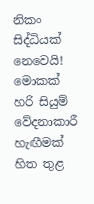නිකං සිද්ධියක් නෙවෙයි! මොකක් හරි සියුම් වේදනාකාරී හැඟීමක් හිත තුළ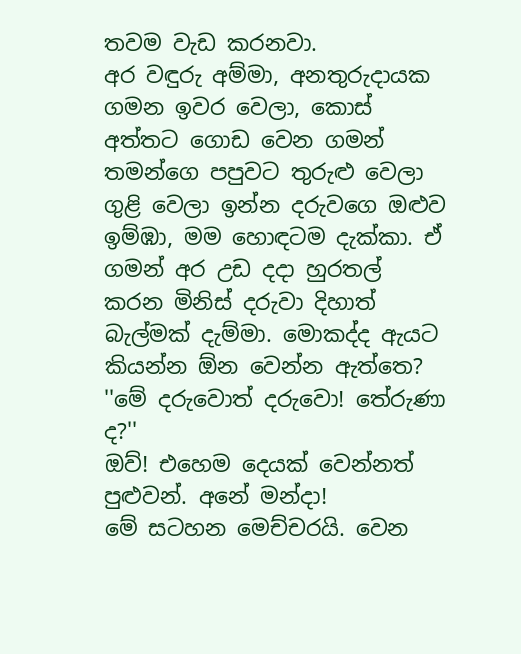තවම වැඩ කරනවා.
අර වඳුරු අම්මා, අනතුරුදායක ගමන ඉවර වෙලා, කොස් අත්තට ගොඩ වෙන ගමන් තමන්ගෙ පපුවට තුරුළු වෙලා ගුළි වෙලා ඉන්න දරුවගෙ ඔළුව ඉම්ඹා, මම හොඳටම දැක්කා. ඒ ගමන් අර උඩ දදා හුරතල් කරන මිනිස් දරුවා දිහාත් බැල්මක් දැම්මා. මොකද්ද ඇයට කියන්න ඕන වෙන්න ඇත්තෙ?
''මේ දරුවොත් දරුවො! තේරුණා ද?''
ඔව්! එහෙම දෙයක් වෙන්නත් පුළුවන්. අනේ මන්දා!
මේ සටහන මෙච්චරයි. වෙන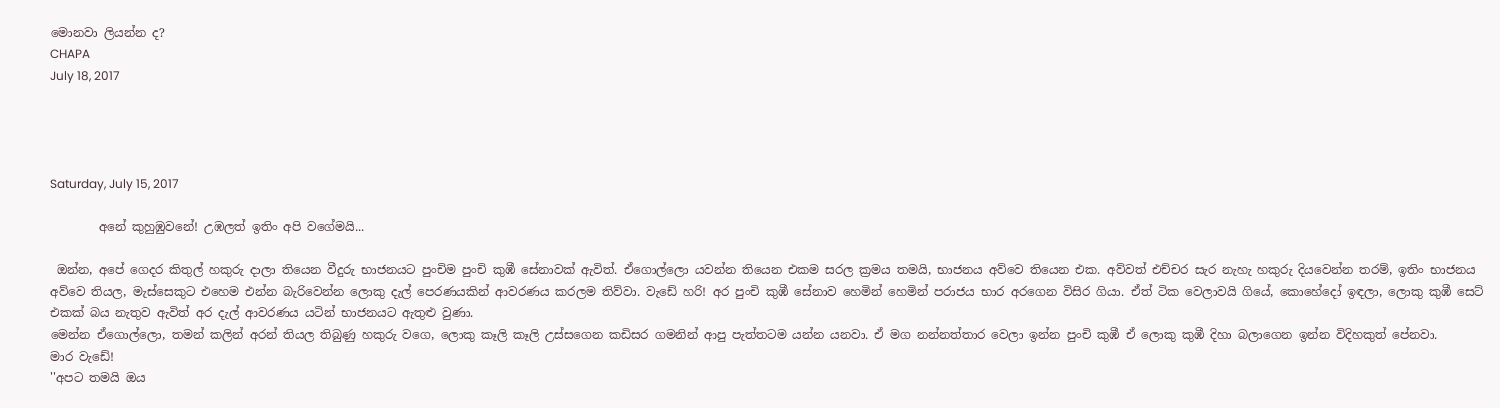මොනවා ලියන්න ද?
CHAPA
July 18, 2017




Saturday, July 15, 2017

        අනේ කුහුඹුවනේ! උඹලත් ඉතිං අපි වගේමයි...

 ඔන්න, අපේ ගෙදර කිතුල් හකුරු දාලා තියෙන වීදුරු භාජනයට පුංචිම පුංචි කුඹී සේනාවක් ඇවිත්. ඒගොල්ලො යවන්න තියෙන එකම සරල ක්‍රමය තමයි, භාජනය අව්වෙ තියෙන එක. අව්වත් එච්චර සැර නැහැ හකුරු දියවෙන්න තරම්, ඉතිං භාජනය අව්වෙ තියල, මැස්සෙකුට එහෙම එන්න බැරිවෙන්න ලොකු දැල් පෙරණයකින් ආවරණය කරලම තිව්වා. වැඩේ හරි! අර පුංචි කුඹී සේනාව හෙමින් හෙමින් පරාජය භාර අරගෙන විසිර ගියා. ඒත් ටික වෙලාවයි ගියේ, කොහේදෝ ඉඳලා, ලොකු කුඹී සෙට් එකක් බය නැතුව ඇවිත් අර දැල් ආවරණය යටින් භාජනයට ඇතුළු වුණා.
මෙන්න ඒගොල්ලො, තමන් කලින් අරන් තියල තිබුණු හකුරු වගෙ, ලොකු කෑලි කෑලි උස්සගෙන කඩිසර ගමනින් ආපු පැත්තටම යන්න යනවා. ඒ මග නන්නත්තාර වෙලා ඉන්න පුංචි කුඹී ඒ ලොකු කුඹී දිහා බලාගෙන ඉන්න විදිහකුත් පේනවා.
මාර වැඩේ!
''අපට තමයි ඔය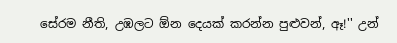සේරම නීති, උඹලට ඕන දෙයක් කරන්න පුළුවන්, ඈ!'' උන්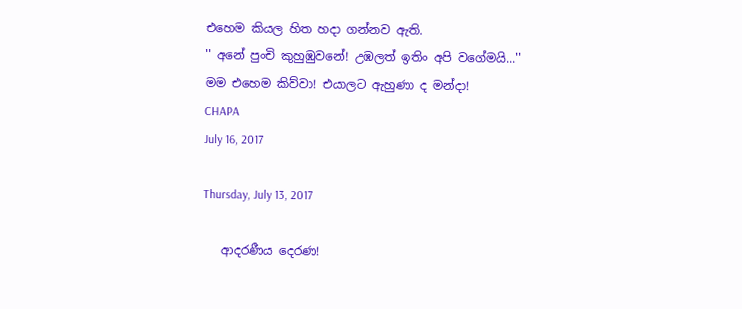එහෙම කියල හිත හදා ගන්නව ඇති.
'' අනේ පුංචි කුහුඹුවනේ! උඹලත් ඉතිං අපි වගේමයි...''
මම එහෙම කිව්වා! එයාලට ඇහුණා ද මන්දා!
CHAPA
July 16, 2017

Thursday, July 13, 2017

   ආදරණීය දෙරණ!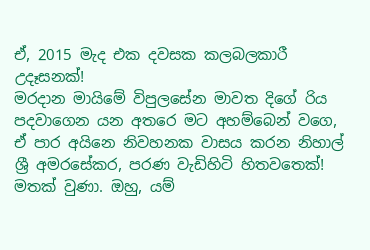ඒ, 2015 මැද එක දවසක කලබලකාරී උදෑසනක්!
මරදාන මායිමේ විපුලසේන මාවත දිගේ රිය පදවාගෙන යන අතරෙ මට අහම්බෙන් වගෙ, ඒ පාර අයිනෙ නිවහනක වාසය කරන නිහාල් ශ්‍රී අමරසේකර, පරණ වැඩිහිටි හිතවතෙක්! මතක් වුණා. ඔහු, යම්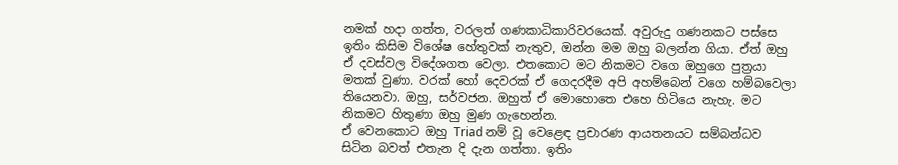නමක් හදා ගත්ත, වරලත් ගණකාධිකාරිවරයෙක්. අවුරුදු ගණනකට පස්සෙ ඉතිං කිසිම විශේෂ හේතුවක් නැතුව, ඔන්න මම ඔහු බලන්න ගියා. ඒත් ඔහු ඒ දවස්වල විදේශගත වෙලා. එතකොට මට නිකමට වගෙ ඔහුගෙ පුත්‍රයා මතක් වුණා. වරක් හෝ දෙවරක් ඒ ගෙදරදීම අපි අහම්බෙන් වගෙ හම්බවෙලා තියෙනවා. ඔහු, සර්වජන. ඔහුත් ඒ මොහොතෙ එහෙ හිටියෙ නැහැ. මට නිකමට හිතුණා ඔහු මුණ ගැහෙන්න.
ඒ වෙනකොට ඔහු Triad නම් වූ වෙළෙඳ ප්‍රචාරණ ආයතනයට සම්බන්ධව සිටින බවත් එතැන දි දැන ගත්තා. ඉතිං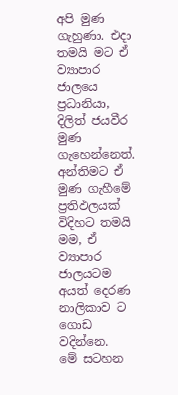අපි මුණ ගැහුණා. එදා තමයි මට ඒ ව්‍යාපාර ජාලයෙ ප්‍රධානියා, දිලිත් ජයවීර මුණ ගැහෙන්නෙත්.
අන්තිමට ඒ මුණ ගැහීමේ ප්‍රතිඵලයක් විදිහට තමයි මම, ඒ ව්‍යාපාර ජාලයටම අයත් දෙරණ නාලිකාව ට ගොඩ වදින්නෙ.
මේ සටහන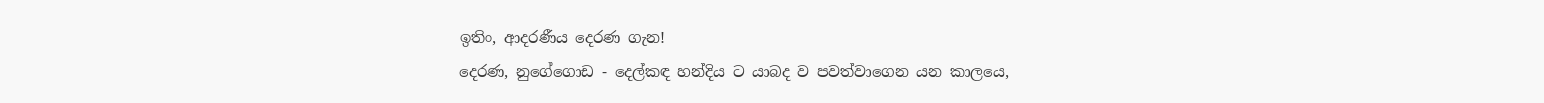ඉතිං, ආදරණීය දෙරණ ගැන!
දෙරණ, නුගේගොඩ - දෙල්කඳ හන්දිය ට යාබද ව පවත්වාගෙන යන කාලයෙ,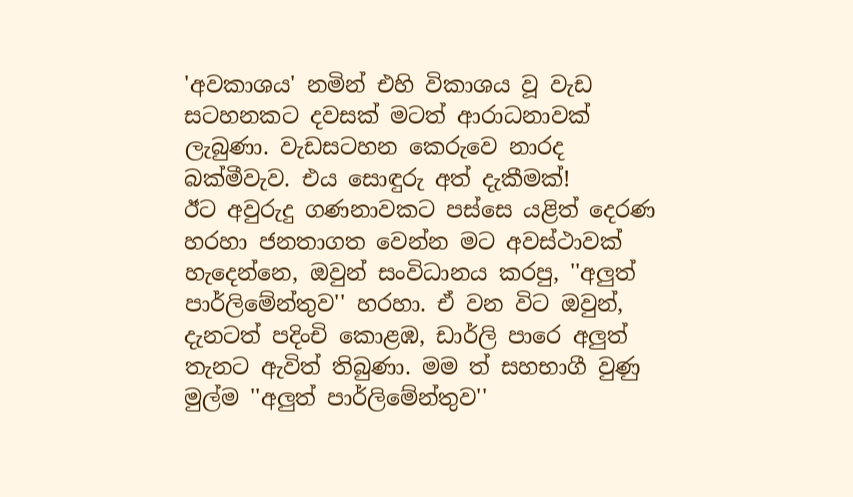'අවකාශය' නමින් එහි විකාශය වූ වැඩ සටහනකට දවසක් මටත් ආරාධනාවක් ලැබුණා. වැඩසටහන කෙරුවෙ නාරද බක්මීවැව. එය සොඳුරු අත් දැකීමක්!
ඊට අවුරුදු ගණනාවකට පස්සෙ යළිත් දෙරණ හරහා ජනතාගත වෙන්න මට අවස්ථාවක් හැදෙන්නෙ, ඔවුන් සංවිධානය කරපු, ''අලුත් පාර්ලිමේන්තුව'' හරහා. ඒ වන විට ඔවුන්, දැනටත් පදිංචි කොළඹ, ඩාර්ලි පාරෙ අලුත් තැනට ඇවිත් තිබුණා. මම ත් සහභාගී වුණු මුල්ම ''අලුත් පාර්ලිමේන්තුව''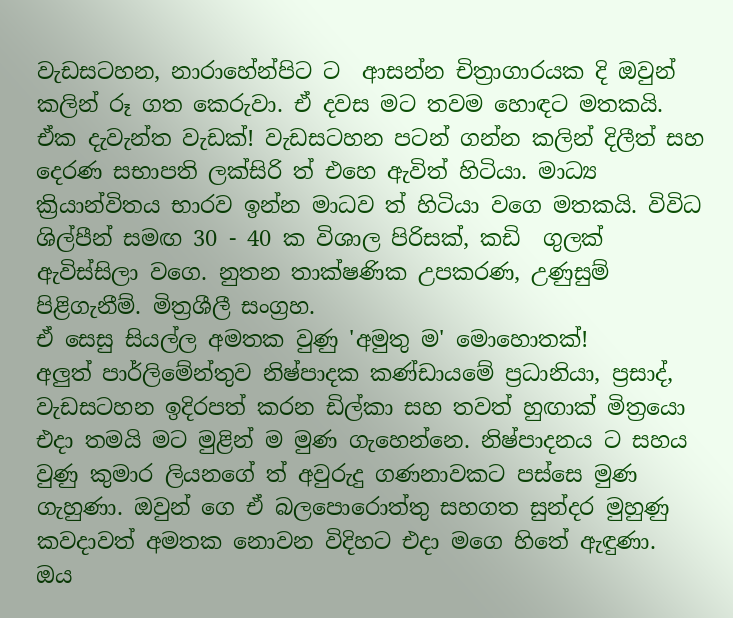වැඩසටහන, නාරාහේන්පිට ට  ආසන්න චිත්‍රාගාරයක දි ඔවුන් කලින් රූ ගත කෙරුවා. ඒ දවස මට තවම හොඳට මතකයි. ඒක දැවැන්ත වැඩක්! වැඩසටහන පටන් ගන්න කලින් දිලීත් සහ දෙරණ සභාපති ලක්සිරි ත් එහෙ ඇවිත් හිටියා. මාධ්‍ය ක්‍රියාන්විතය භාරව ඉන්න මාධව ත් හිටියා වගෙ මතකයි. විවිධ ශිල්පීන් සමඟ 30 - 40 ක විශාල පිරිසක්, කඩි  ගුලක් ඇවිස්සිලා වගෙ. නුතන තාක්ෂණික උපකරණ, උණුසුම් පිළිගැනීම්. මිත්‍රශීලී සංග්‍රහ.
ඒ සෙසු සියල්ල අමතක වුණු 'අමුතු ම' මොහොතක්!
අලුත් පාර්ලිමේන්තුව නිෂ්පාදක කණ්ඩායමේ ප්‍රධානියා, ප්‍රසාද්, වැඩසටහන ඉදිරපත් කරන ඩිල්කා සහ තවත් හුඟාක් මිත්‍රයො එදා තමයි මට මුළින් ම මුණ ගැහෙන්නෙ. නිෂ්පාදනය ට සහය වුණු කුමාර ලියනගේ ත් අවුරුදු ගණනාවකට පස්සෙ මුණ ගැහුණා. ඔවුන් ගෙ ඒ බලපොරොත්තු සහගත සුන්දර මුහුණු කවදාවත් අමතක නොවන විදිහට එදා මගෙ හිතේ ඇඳුණා.  ඔය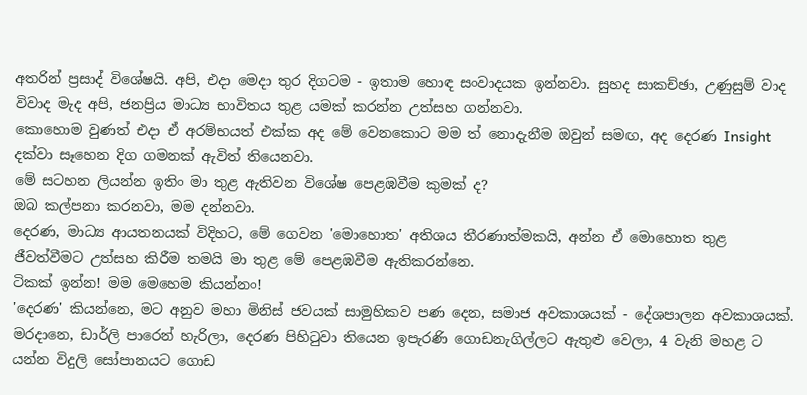අතරින් ප්‍රසාද් විශේෂයි. අපි, එදා මෙදා තුර දිගටම - ඉතාම හොඳ සංවාදයක ඉන්නවා. සුහද සාකච්ඡා, උණුසුම් වාද විවාද මැද අපි, ජනප්‍රිය මාධ්‍ය භාවිතය තුළ යමක් කරන්න උත්සහ ගන්නවා.
කොහොම වුණත් එදා ඒ අරම්භයත් එක්ක අද මේ වෙනකොට මම ත් නොදැනීම ඔවුන් සමඟ, අද දෙරණ Insight දක්වා සෑහෙන දිග ගමනක් ඇවිත් තියෙනවා.
මේ සටහන ලියන්න ඉතිං මා තුළ ඇතිවන විශේෂ පෙළඹවීම කුමක් ද?
ඔබ කල්පනා කරනවා, මම දන්නවා.
දෙරණ, මාධ්‍ය ආයතනයක් විදිහට, මේ ගෙවන 'මොහොත' අතිශය තීරණාත්මකයි, අන්න ඒ මොහොත තුළ ජීවත්වීමට උත්සහ කිරීම තමයි මා තුළ මේ පෙළඹවීම ඇතිකරන්නෙ.
ටිකක් ඉන්න! මම මෙහෙම කියන්නං!
'දෙරණ' කියන්නෙ, මට අනුව මහා මිනිස් ජවයක් සාමුහිකව පණ දෙන, සමාජ අවකාශයක් - දේශපාලන අවකාශයක්. මරදානෙ, ඩාර්ලි පාරෙන් හැරිලා, දෙරණ පිහිටුවා තියෙන ඉපැරණි ගොඩනැගිල්ලට ඇතුළු වෙලා, 4 වැනි මහළ ට යන්න විදුලි සෝපානයට ගොඩ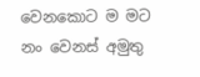වෙනකොට ම මට නං වෙනස් අමුතු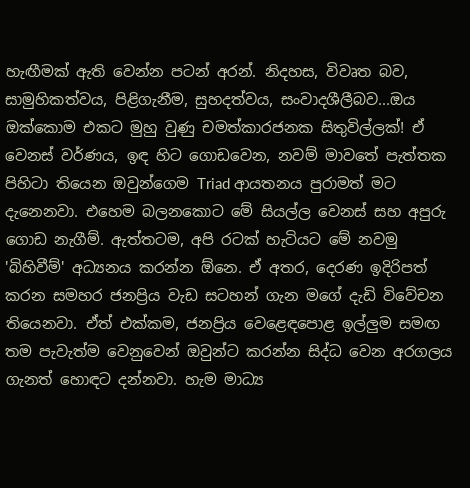හැඟීමක් ඇති වෙන්න පටන් අරන්. නිදහස, විවෘත බව, සාමුහිකත්වය, පිළිගැනීම, සුහදත්වය, සංවාදශීලීබව...ඔය ඔක්කොම එකට මුහු වුණු චමත්කාරජනක සිතුවිල්ලක්! ඒ වෙනස් වර්ණය, ඉඳ හිට ගොඩවෙන, නවම් මාවතේ පැත්තක පිහිටා තියෙන ඔවුන්ගෙම Triad ආයතනය පුරාමත් මට දැනෙනවා. එහෙම බලනකොට මේ සියල්ල වෙනස් සහ අපුරු ගොඩ නැගීම්. ඇත්තටම, අපි රටක් හැටියට මේ නවමු 'බිහිවීම්' අධ්‍යනය කරන්න ඕනෙ. ඒ අතර, දෙරණ ඉදිරිපත් කරන සමහර ජනප්‍රිය වැඩ සටහන් ගැන මගේ දැඩි විවේචන තියෙනවා. ඒත් එක්කම, ජනප්‍රිය වෙළෙඳපොළ ඉල්ලුම සමඟ තම පැවැත්ම වෙනුවෙන් ඔවුන්ට කරන්න සිද්ධ වෙන අරගලය ගැනත් හොඳට දන්නවා. හැම මාධ්‍ය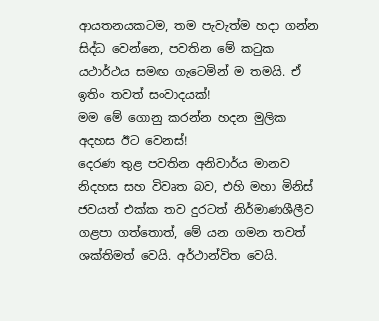ආයතනයකටම, තම පැවැත්ම හදා ගන්න සිද්ධ වෙන්නෙ, පවතින මේ කටුක යථාර්ථය සමඟ ගැටෙමින් ම තමයි. ඒ ඉතිං තවත් සංවාදයක්!
මම මේ ගොනු කරන්න හදන මුලික අදහස ඊට වෙනස්!
දෙරණ තුළ පවතින අනිවාර්ය මානව නිදහස සහ විවෘත බව, එහි මහා මිනිස් ජවයත් එක්ක තව දුරටත් නිර්මාණශීලීව ගළපා ගත්තොත්, මේ යන ගමන තවත් ශක්තිමත් වෙයි. අර්ථාන්විත වෙයි.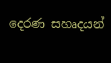දෙරණ සහෘදයන්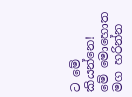ට මේ කියන්නෙ!
මේ මොහොත මග හරින්න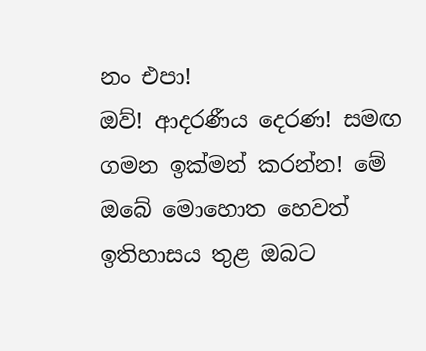නං එපා!
ඔව්! ආදරණීය දෙරණ! සමඟ ගමන ඉක්මන් කරන්න! මේ ඔබේ මොහොත හෙවත් ඉතිහාසය තුළ ඔබට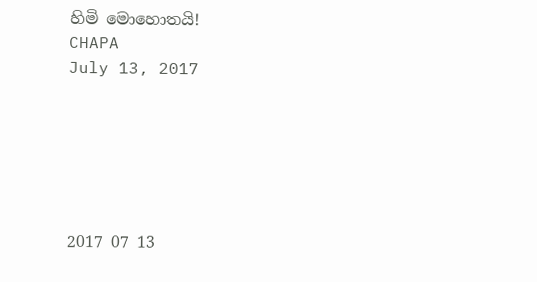හිමි මොහොතයි!
CHAPA
July 13, 2017






2017 07 13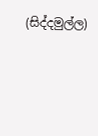(සිද්දමුල්ල)